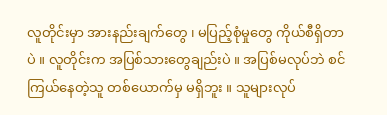လူတိုင်းမှာ အားနည်းချက်တွေ ၊ မပြည့်စုံမှုတွေ ကိုယ်စီရှိတာပဲ ။ လူတိုင်းက အပြစ်သားတွေချည်းပဲ ။ အပြစ်မလုပ်ဘဲ စင်ကြယ်နေတဲ့သူ တစ်ယောက်မှ မရှိဘူး ။ သူများလုပ်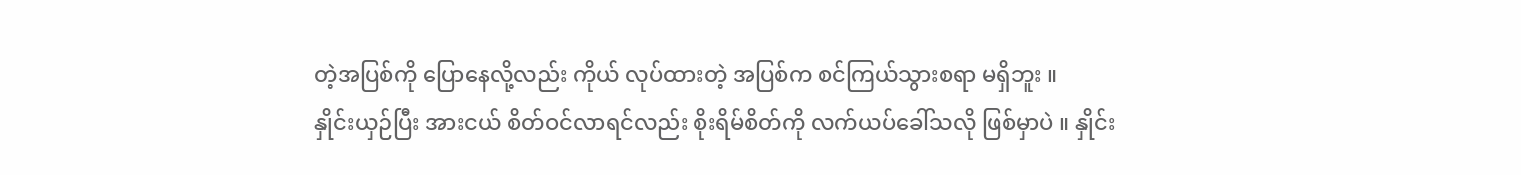တဲ့အပြစ်ကို ပြောနေလို့လည်း ကိုယ် လုပ်ထားတဲ့ အပြစ်က စင်ကြယ်သွားစရာ မရှိဘူး ။
နှိုင်းယှဉ်ပြီး အားငယ် စိတ်ဝင်လာရင်လည်း စိုးရိမ်စိတ်ကို လက်ယပ်ခေါ်သလို ဖြစ်မှာပဲ ။ နှိုင်း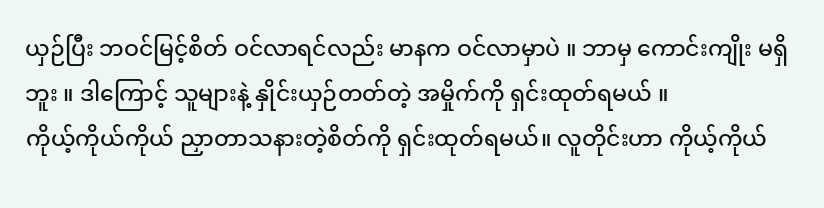ယှဉ်ပြီး ဘဝင်မြင့်စိတ် ဝင်လာရင်လည်း မာနက ဝင်လာမှာပဲ ။ ဘာမှ ကောင်းကျိုး မရှိဘူး ။ ဒါကြောင့် သူများနဲ့ နှိုင်းယှဉ်တတ်တဲ့ အမှိုက်ကို ရှင်းထုတ်ရမယ် ။
ကိုယ့်ကိုယ်ကိုယ် ညှာတာသနားတဲ့စိတ်ကို ရှင်းထုတ်ရမယ်။ လူတိုင်းဟာ ကိုယ့်ကိုယ်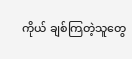ကိုယ် ချစ်ကြတဲ့သူတွေ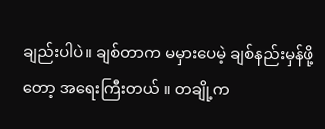ချည်းပါပဲ။ ချစ်တာက မမှားပေမဲ့ ချစ်နည်းမှန်ဖို့တော့ အရေးကြီးတယ် ။ တချို့က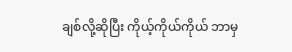ချစ်လို့ဆိုပြီး ကိုယ့်ကိုယ်ကိုယ် ဘာမှ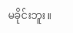မခိုင်းဘူး။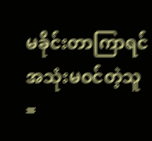မခိုင်းတာကြာရင် အသုံးမဝင်တဲ့သူ =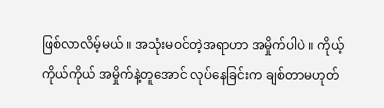ဖြစ်လာလိမ့်မယ် ။ အသုံးမဝင်တဲ့အရာဟာ အမှိုက်ပါပဲ ။ ကိုယ့်ကိုယ်ကိုယ် အမှိုက်နဲ့တူအောင် လုပ်နေခြင်းက ချစ်တာမဟုတ်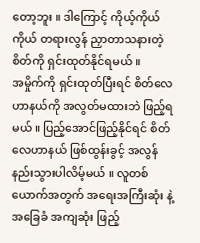တော့ဘူး ။ ဒါကြောင့် ကိုယ့်ကိုယ်ကိုယ် တရားလွန် ညှာတာသနားတဲ့ စိတ်ကို ရှင်းထုတ်နိုင်ရမယ် ။
အမှိုက်ကို ရှင်းထုတ်ပြီးရင် စိတ်လေဟာနယ်ကို အလွတ်မထားဘဲ ဖြည့်ရမယ် ။ ပြည့်အောင်ဖြည့်နိုင်ရင် စိတ်လေဟာနယ် ဖြစ်ထွန်းခွင့် အလွန် နည်းသွားပါလိမ့်မယ် ။ လူတစ်ယောက်အတွက် အရေးအကြီးဆုံး နဲ့ အခြေခံ အကျဆုံး ဖြည့်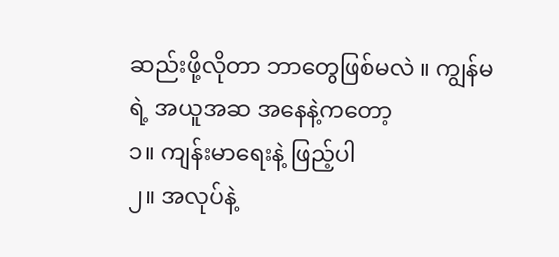ဆည်းဖို့လိုတာ ဘာတွေဖြစ်မလဲ ။ ကျွန်မရဲ့ အယူအဆ အနေနဲ့ကတော့
၁။ ကျန်းမာရေးနဲ့ ဖြည့်ပါ
၂။ အလုပ်နဲ့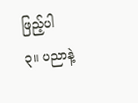ဖြည့်ပါ
၃။ ပညာနဲ့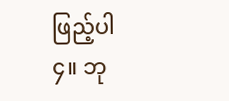ဖြည့်ပါ
၄။ ဘု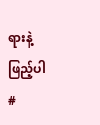ရားနဲ့ ဖြည့်ပါ
#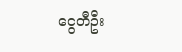ငွေတီဦး